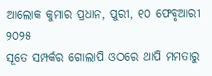ଆଲୋକ କୁମାର ପ୍ରଧାନ, ପୁରୀ, ୧୦ ଫେବୃଆରୀ ୨୦୨୫
ସୂତେ ସମ୍ପର୍କର ଗୋଲାପି ଓଠରେ ଥାପି ମମତାରୁ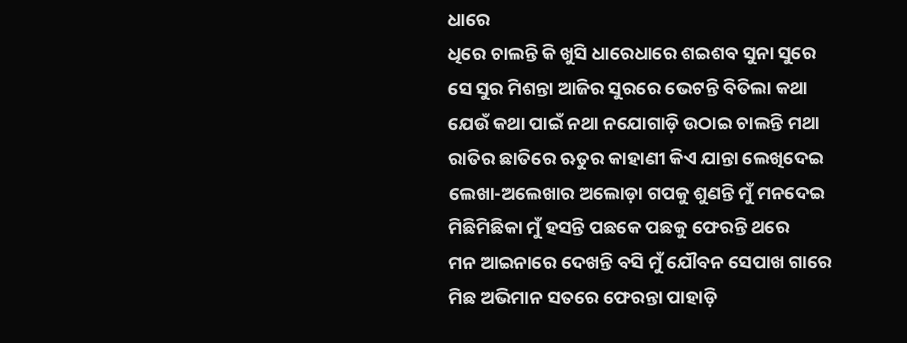ଧାରେ
ଧିରେ ଚାଲନ୍ତି କି ଖୁସି ଧାରେଧାରେ ଶଇଶବ ସୁନା ସୁରେ
ସେ ସୁର ମିଶନ୍ତା ଆଜିର ସୁରରେ ଭେଟନ୍ତି ବିତିଲା କଥା
ଯେଉଁ କଥା ପାଇଁ ନଥା ନଯୋଗାଡ଼ି ଉଠାଇ ଚାଲନ୍ତି ମଥା
ରାତିର ଛାତିରେ ଋତୁର କାହାଣୀ କିଏ ଯାନ୍ତା ଲେଖିଦେଇ
ଲେଖା-ଅଲେଖାର ଅଲୋଡ଼ା ଗପକୁ ଶୁଣନ୍ତି ମୁଁ ମନଦେଇ
ମିଛିମିଛିକା ମୁଁ ହସନ୍ତି ପଛକେ ପଛକୁ ଫେରନ୍ତି ଥରେ
ମନ ଆଇନାରେ ଦେଖନ୍ତି ବସି ମୁଁ ଯୌବନ ସେପାଖ ଗାରେ
ମିଛ ଅଭିମାନ ସତରେ ଫେରନ୍ତା ପାହାଡ଼ି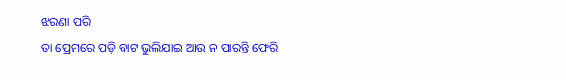ଝରଣା ପରି
ତା ପ୍ରେମରେ ପଡ଼ି ବାଟ ଭୁଲିଯାଇ ଆଉ ନ ପାରନ୍ତି ଫେରି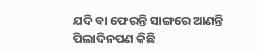ଯଦି ବା ଫେରନ୍ତି ସାଙ୍ଗରେ ଆଣନ୍ତି ପିଲାଦିନପଣ କିଛି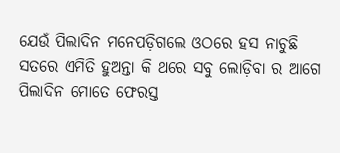ଯେଉଁ ପିଲାଦିନ ମନେପଡ଼ିଗଲେ ଓଠରେ ହସ ନାଚୁଛି
ସତରେ ଏମିତି ହୁଅନ୍ତା କି ଥରେ ସବୁ ଲୋଡ଼ିବା ର ଆଗେ
ପିଲାଦିନ ମୋତେ ଫେରସ୍ତ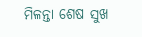ମିଳନ୍ତା ଶେଷ ସୁଖ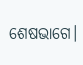ଶେଷଭାଗେ।